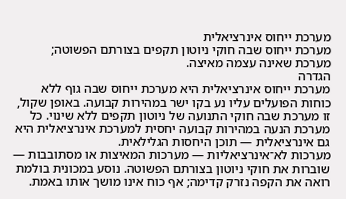מערכת ייחוס אינרציאלית
מערכת ייחוס שבה חוקי ניוטון תקפים בצורתם הפשוטה; מערכת שאינה עצמה מאיצה.
הגדרה
מערכת ייחוס אינרציאלית היא מערכת ייחוס שבה גוף ללא כוחות הפועלים עליו נע בקו ישר במהירות קבועה. באופן שקול, זו מערכת שבה חוקי התנועה של ניוטון תקפים ללא שינוי. כל מערכת הנעה במהירות קבועה יחסית למערכת אינרציאלית היא גם אינרציאלית — תוכן היחסות הגלילאית.
מערכות לא־אינרציאליות — מערכות המאיצות או מסתובבות — שוברות את חוקי ניוטון בצורתם הפשוטה. נוסע במכונית בולמת רואה את הקפה נזרק קדימה; אף כוח אינו מושך אותו באמת.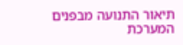תיאור התנועה מבפנים המערכת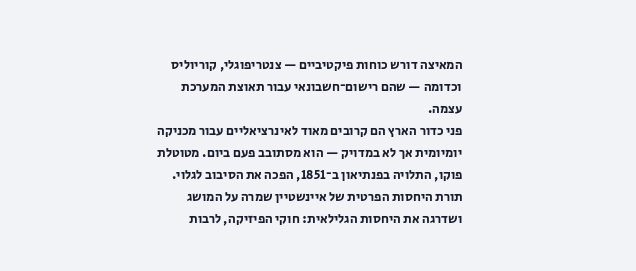המאיצה דורש כוחות פיקטיביים — צנטריפוגלי, קוריוליס וכדומה — שהם רישום־חשבונאי עבור תאוצת המערכת עצמה.
פני כדור הארץ הם קרובים מאוד לאינרציאליים עבור מכניקה יומיומית אך לא במדויק — הוא מסתובב פעם ביום. מטוטלת פוקו, התלויה בפנתיאון ב־1851, הפכה את הסיבוב לגלוי. תורת היחסות הפרטית של איינשטיין שמרה על המושג ושדרגה את היחסות הגלילאית: חוקי הפיזיקה, לרבות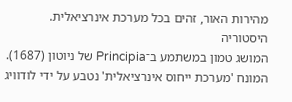מהירות האור, זהים בכל מערכת אינרציאלית.
היסטוריה
המושג טמון במשתמע ב־Principia של ניוטון (1687). המונח 'מערכת ייחוס אינרציאלית' נטבע על ידי לודוויג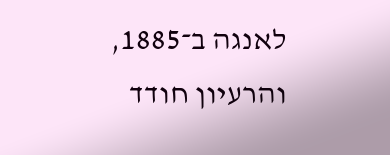לאנגה ב־1885, והרעיון חודד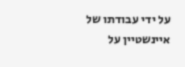על ידי עבודתו של איינשטיין על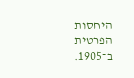היחסות הפרטית ב־1905.